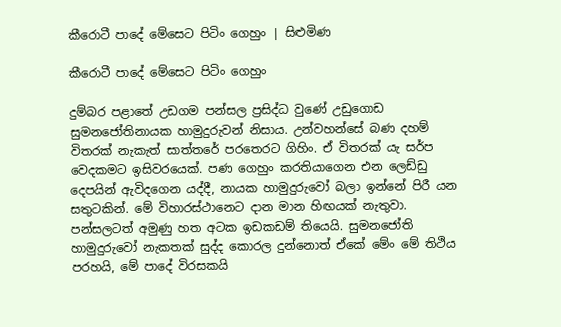කීරොටී පාදේ මේසෙට පිටිං ගෙහුං | සිළුමිණ

කීරොටී පාදේ මේසෙට පිටිං ගෙහුං

දුම්බර පළාතේ උඩගම පන්සල ප්‍රසිද්ධ වුණේ උඩුගොඩ සුමන‍ජෝතිනායක හාමුදුරුවන් නිසාය. උන්වහන්සේ බණ දහම් විතරක් නැකැත් සාත්තරේ පරතෙරට ගිහිං. ඒ විතරක් යැ සර්ප වෙදකමට ඉසිවරයෙක්. පණ ගෙහුං කරතියාගෙන එන ලෙඩ්ඩු දෙපයින් ඇවිදගෙන යද්දී, නායක හාමුදුරුවෝ බලා ඉන්නේ පිරී යන සතුටකින්. මේ විහාරස්ථානෙට දාන මාන හිඟයක් නැතුවා. පන්සලටත් අමුණු හත අටක ඉඩකඩම් තියෙයි. සුමනජෝති හාමුදුරු‍වෝ නැකතක් සුද්ද කොරල දුන්නොත් ඒකේ මේං මේ තිථිය පරහයි, මේ පාදේ විරසකයි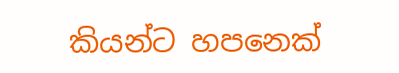කියන්ට හපනෙක්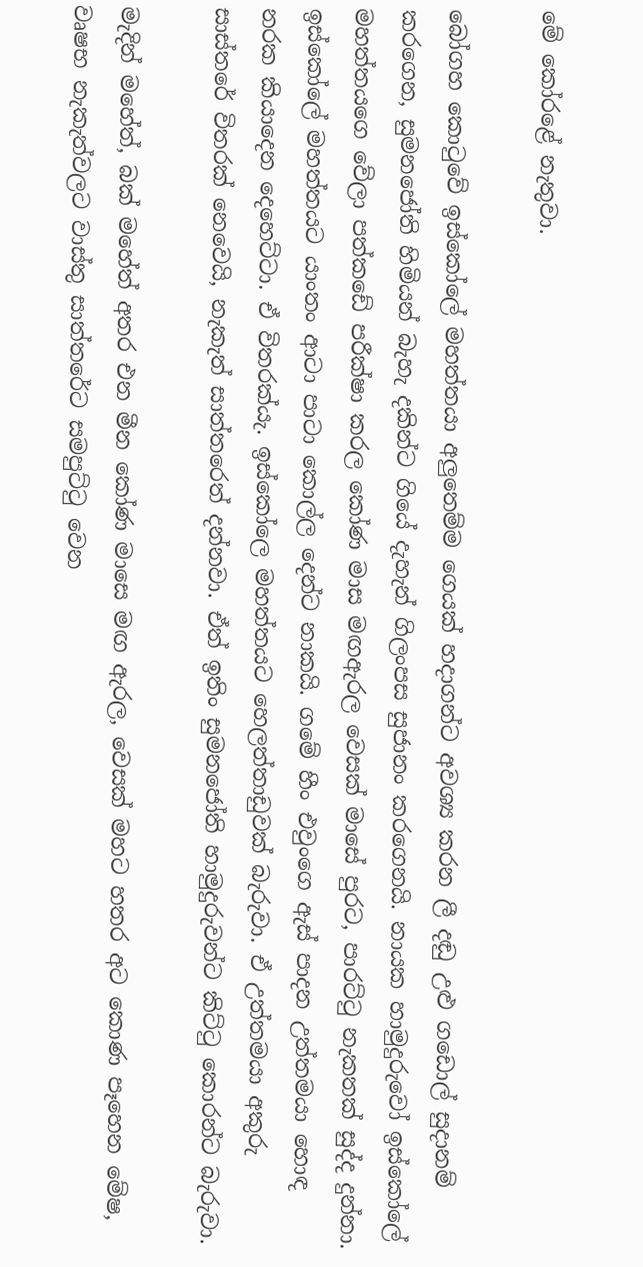මේ ‍කෝරළේ නැතුවා.

බෝගහ ‍කොටුවේ ඉස්කෝලේ මහත්ත‍යා අලුතෙම්ම ගෙයක් හදාගන්ට අවශ්‍ය කරන ලී දඬු උළු ගඩොල් සුදානම් කරගෙන, සුමනජෝති හිමියන් බැහැ දකින්ට ගියේ දැහැන් ගිලංපස සුජානං කරගෙනයි. නායක හාමුදුරුවෝ ඉස්කෝලේ මහත්තයගෙ වේලා පත්කඩේ පරීක්ෂා කරල කෝණ මාස මඟඇරල වෙසක් මාසේ පුරට, පාරට්ටු නැකතක් සුද්ද දුන්නා. ඉස්කෝලේ මහත්තයට යාංතං ආටා පාටා කොල්ල දෙන්ට නාකයි. ගමේ හීං එවුංගෙ ඇස් පාදන උත්තමයා හොඳ නරක කියාදෙන දෙහෙට්ටා. ඒ විතරක්යැ. ඉස්කෝලෙ මහත්තයට හෙලත්තාඩුවක් බැරුවා. ඒ උත්තමයා අකුරු සාස්තරේ විතරක් නෙවෙයි, නැකැත් සාත්තරෙත් දන්නවා. ඒත් ඉතිං සුමනජෝති හාමුදුරුවන්ට කිට්ටු කොරන්ට බැරුවා.

මැදින් මහේත්, බක් මහේත් අතර එන මීන කෝණ මාසෙ මඟ ඇරල, වෙසක් මහට හතර අට කොණ පෑහෙන මේෂ, වෘෂභ නැකැත්වලට වාස්තු සාත්තරේට සමපුට්ටු වෙන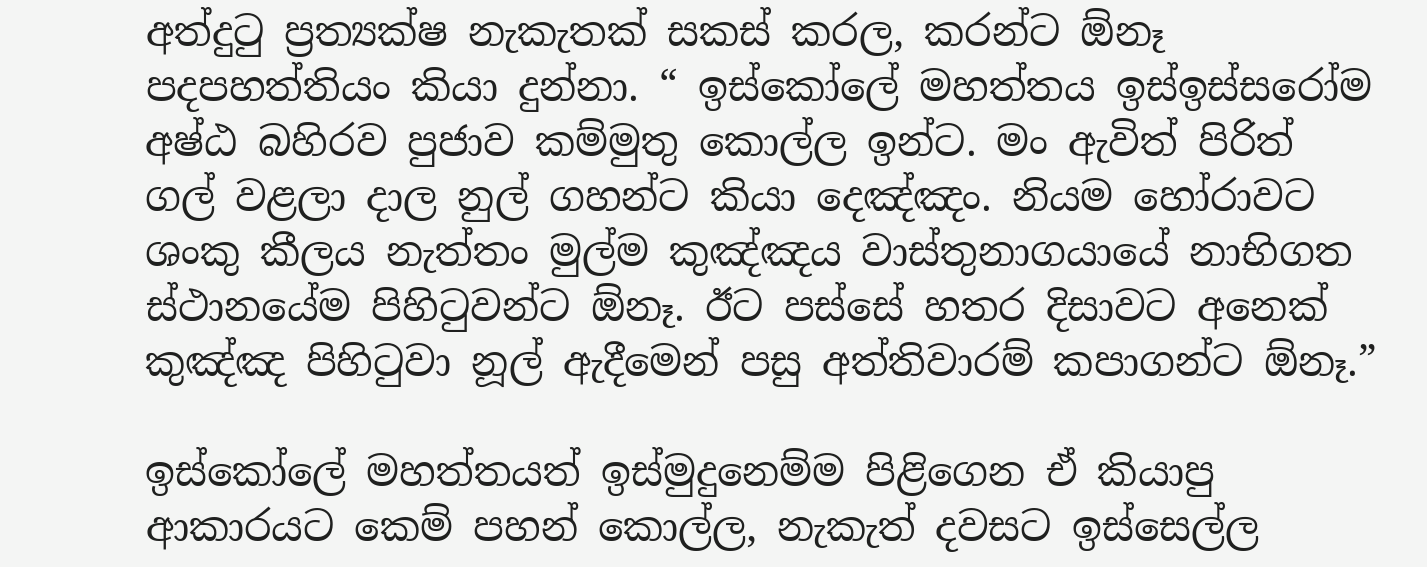අත්දුටු ප්‍රත්‍යක්ෂ නැකැතක් සකස් කරල, කරන්ට ඕනෑ පදපහත්තියං කියා දුන්නා. “ ඉස්කෝලේ මහත්තය ඉස්ඉස්සරෝම අෂ්ඨ බහිරව පුජාව කම්මුතු කොල්ල ඉන්ට. මං ඇවිත් පිරිත් ගල් වළලා දාල නුල් ගහන්ට කියා දෙඤ්ඤං. නියම හෝරාවට ශංකු කීලය නැත්තං මුල්ම කුඤ්ඤය වාස්තුනාගයායේ නාභිගත ස්ථානයේම පිහිටුවන්ට ඕනෑ. ඊට පස්සේ හතර දිසාවට අනෙක් කුඤ්ඤ පිහිටුවා නූල් ඇදීමෙන් පසු අත්තිවාරම් කපාගන්ට ඕනෑ.”

ඉස්කෝලේ මහත්තයත් ඉස්මුදුනෙම්ම පිළ‍ිගෙන ඒ කියාපු ආකාරයට කෙම් පහන් කොල්ල, නැකැත් දවසට ඉස්සෙල්ල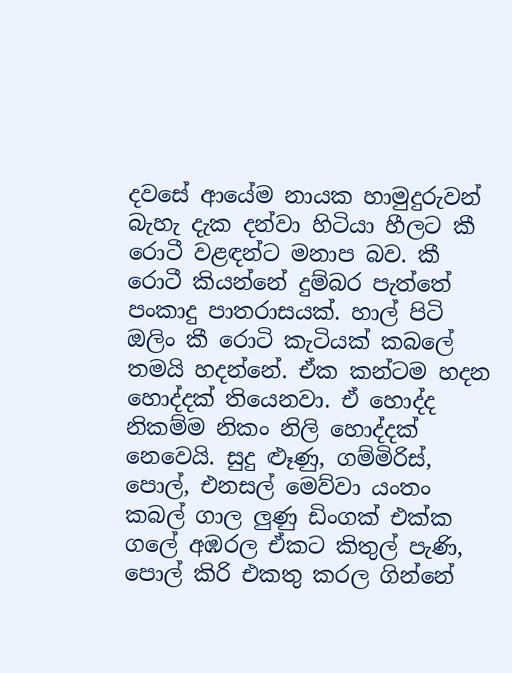දවසේ ආයේම නායක හාමුදුරුවන් බැහැ දැක දන්වා හිටියා හීලට කී රොටී වළඳන්ට මනාප බව. කී රොටී කියන්නේ දුම්බර පැත්තේ පංකාදු පාතරාසයක්. හාල් පිටි ඔලිං කී රොටි කැටියක් කබලේ තමයි හදන්නේ. ඒක කන්ටම හදන හොද්දක් තියෙනවා. ඒ හොද්ද නිකම්ම නිකං නිලි හොද්දක් නෙවෙයි. සුදු ළූණු, ගම්මිරිස්, පොල්, එනසල් මෙව්වා යංතං කබල් ගාල ලුණු ඩිංගක් එක්ක ගලේ අඹරල ඒකට කිතුල් පැණි, පොල් කිරි එකතු කරල ගින්නේ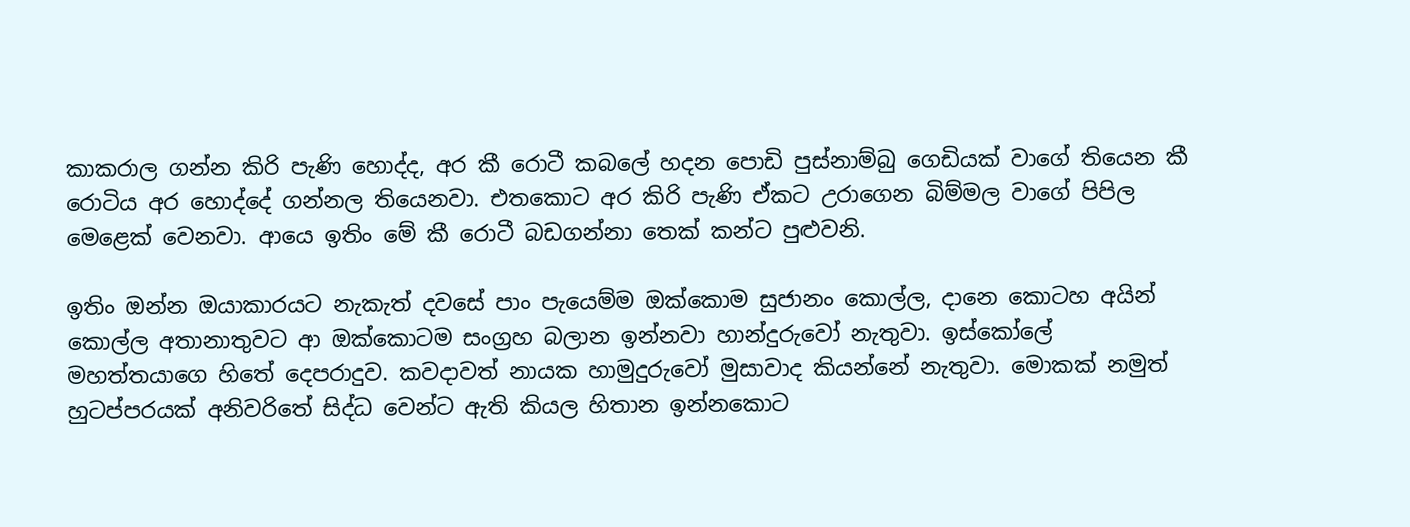කාකරාල ගන්න කිරි පැණි ‍හොද්ද, අර කී රොටී කබලේ හදන පොඩි පුස්නාම්බු ගෙඩියක් වාගේ තියෙන කී රොටිය අර හොද්දේ ගන්නල තියෙනවා. එතකොට අර කිරි පැණි ඒකට උරාගෙන බිම්මල වාගේ පිපිල මෙළෙක් වෙනවා. ආයෙ ඉතිං මේ කී රොටී බඩගන්නා තෙක් කන්ට පුළුවනි.

ඉතිං ඔන්න ඔයාකාරයට නැකැත් දවසේ පාං පැයෙම්ම ඔක්කොම සුජානං කොල්ල, දානෙ කොටහ අයින් කොල්ල අතානාතුවට ආ ඔක්කොටම සංග්‍රහ බලාන ඉන්නවා හාන්දුරුවෝ නැතුවා. ඉස්කෝලේ මහත්තයාගෙ හිතේ දෙපරාදුව. කවදාවත් නායක හාමුදුරුවෝ මුසාවාද කියන්නේ නැතුවා. මොකක් නමුත් හුටප්පරයක් අනිවරිතේ සිද්ධ වෙන්ට ඇති කියල හිතාන ඉන්නකොට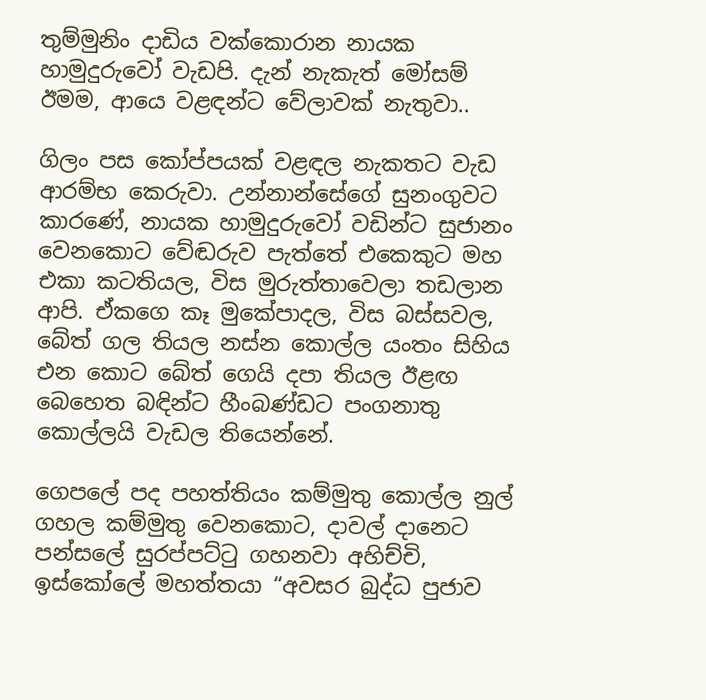තුම්මුනිං දාඩිය වක්කොරාන නායක හාමුදුරුවෝ වැඩපි. දැන් නැකැත් මෝසම් ඊමම, ආයෙ වළඳන්ට වේලාවක් නැතුවා..

ගිලං පස ‍කෝප්පයක් වළඳල නැකතට වැඩ ආරම්භ කෙරුවා. උන්නාන්සේගේ සුනංගුවට කාරණේ, නායක හාමුදුරුවෝ වඩින්ට සුජානං වෙනකොට වේඬරුව පැත්තේ එකෙකුට මහ එකා කටතියල, විස මුරුත්තාවෙලා තඩලාන ආපි. ඒකගෙ කෑ මුකේපාදල, විස බස්සවල, බේත් ගල තියල නස්න කොල්ල යංතං සිහිය එන කොට බේත් ගෙයි දපා තියල ඊළඟ බෙහෙත බඳින්ට හීංබණ්ඩට පංගනාතු කොල්ලයි වැඩල තියෙන්නේ.

ගෙපලේ පද පහත්තියං කම්මුතු කොල්ල නුල් ගහල කම්මුතු වෙනකොට, දාවල් දානෙට පන්සලේ සුරප්පට්ටු ගහනවා අහිච්චි, ඉස්කෝලේ මහත්තයා “අවසර බුද්ධ පුජාව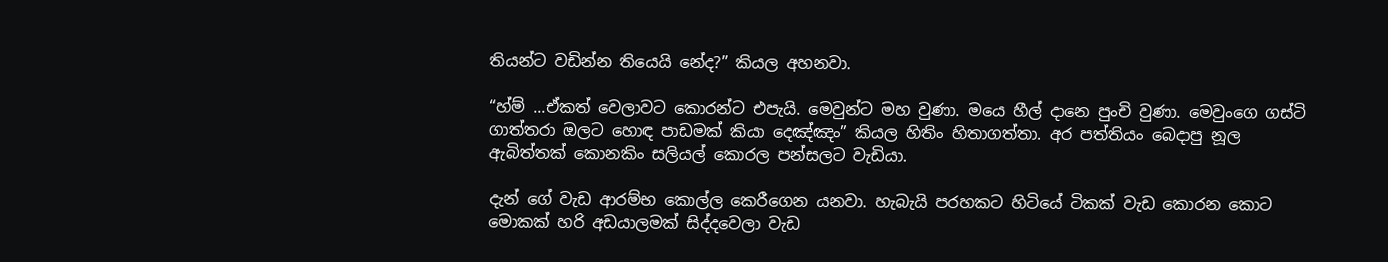තියන්ට වඩින්න තියෙයි නේද?” කියල අහනවා.

“හ්ම් ...ඒකත් වෙලාවට කොරන්ට එපැයි. මෙවුන්ට මහ වුණා. මයෙ හීල් දානෙ පුංචි වුණා. මෙවුංගෙ ගස්ටි ගාත්තරා ඔලට හොඳ පාඩමක් කියා දෙඤ්ඤං” කියල හිතිං හිතාගත්තා. අර පත්තියං බෙදාපු නූල ඇබිත්තක් ‍කොනකිං සලියල් කොරල පන්සලට වැඩියා.

දැන් ගේ වැඩ ආරම්භ කොල්ල කෙරීගෙන යනවා. හැබැයි පරහකට හිටියේ ටිකක් වැඩ කොරන කොට මොකක් හරි අඩයාලමක් සිද්දවෙලා වැඩ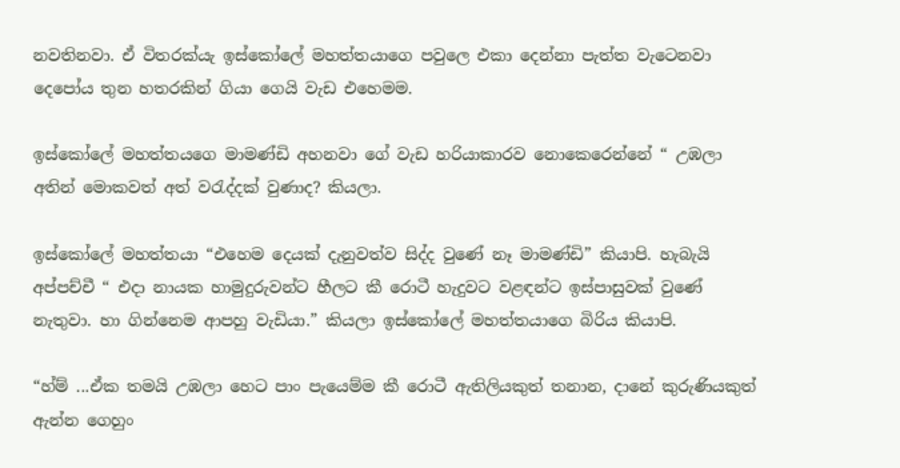නවතිනවා. ඒ විතරක්යැ ඉස්කෝලේ මහත්තයාගෙ පවුලෙ එකා දෙන්නා පැත්ත වැටෙනවා දෙපෝය තුන හතරකින් ගියා ගෙයි වැඩ එහෙමම.

ඉස්කෝලේ මහත්තයගෙ මාමණ්ඩි අහනවා ගේ වැඩ හරියාකාරව නොකෙරෙන්නේ “ උඹලා අතින් මොකවත් අත් වරැද්දක් වුණාද? කියලා.

ඉස්කෝලේ මහත්තයා “එහෙම දෙයක් දැනුවත්ව සිද්ද වුණේ නෑ මාමණ්ඩි” කියාපි. හැබැයි අප්පච්චී “ එදා නායක හාමුදුරුවන්ට හීලට කී රොටී හැදුවට වළඳන්ට ඉස්පාසුවක් වුණේ නැතුවා. හා ගින්නෙම ආපහු වැඩියා.” කියලා ඉස්කෝලේ මහත්තයාගෙ බිරිය කියාපි.

“හ්ම් ...ඒක තමයි උඹලා හෙට පාං පැයෙම්ම කී රොටී ඇතිලියකුත් තනාන, දානේ කුරුණියකුත් ඇන්න ගෙහුං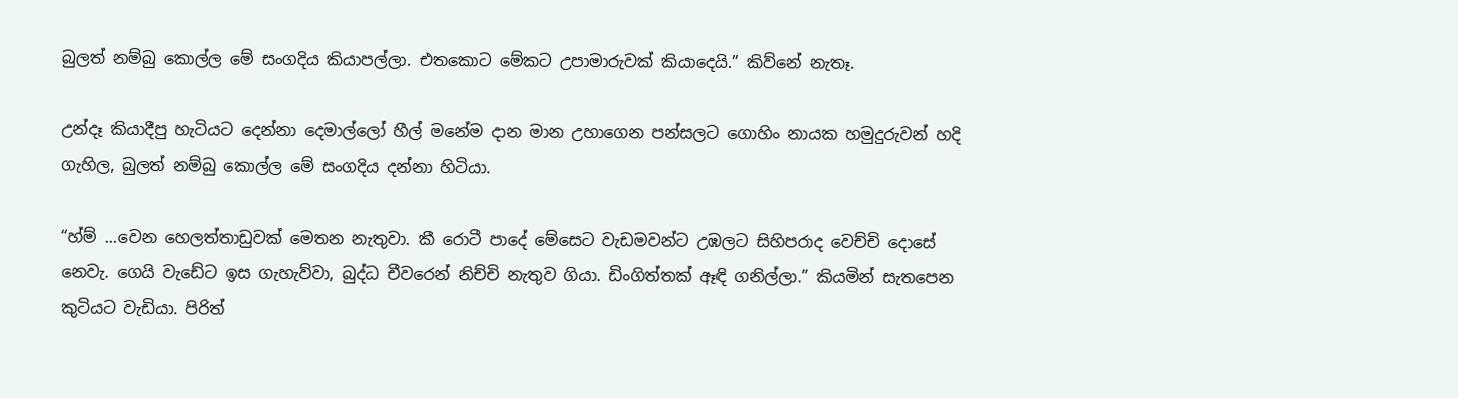බුලත් නම්බු කොල්ල මේ සංගදිය කියාපල්ලා. එතකොට මේකට උපාමාරුවක් කියාදෙයි.” කිව්නේ නැතෑ.

උන්දෑ කියාදීපු හැටියට දෙන්නා දෙමාල්ලෝ හීල් මනේම දාන මාන උහාගෙන පන්සලට ගොහිං නායක හමුදුරුවන් හදි ගැහිල, බුලත් නම්බු කොල්ල මේ සංගදිය දන්නා හිටියා.

“හ්ම් ...වෙන හෙලත්තාඩුවක් මෙතන නැතුවා. කී රෙ‍ාටී පාදේ මේසෙට වැඩමවන්ට උඹලට සිහිපරාද වෙච්චි දොසේ නෙවැ. ගෙයි වැඩේට ඉස ගැහැව්වා, බුද්ධ චීවරෙන් නිච්චි නැතුව ගියා. ඩිංගිත්තක් ඈඳි ගනිල්ලා.” කියමින් සැතපෙන කුටියට වැඩියා. පිරිත්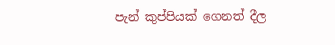පැන් කුප්පියක් ගෙනත් දීල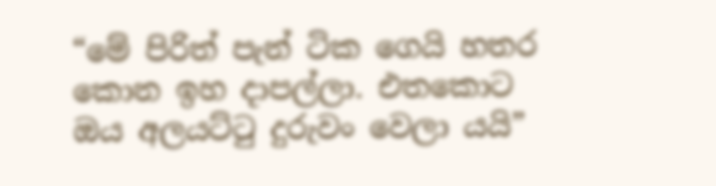“මේ පිරිත් පැන් ටික ගෙයි හතර කොන ඉහ දාපල්ලා. එතකොට ඔය අලයට්ටු දුරුවං වෙලා යයි”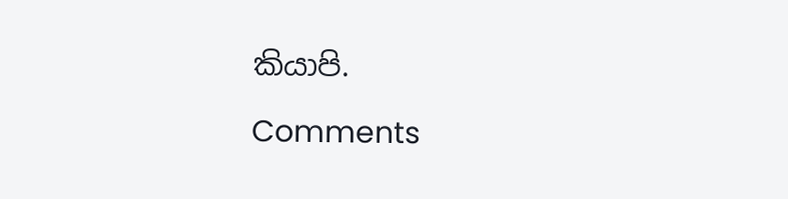කියාපි.

Comments